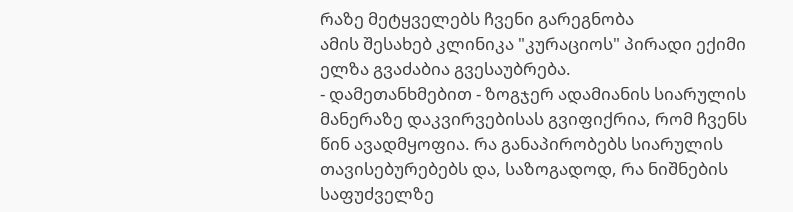რაზე მეტყველებს ჩვენი გარეგნობა
ამის შესახებ კლინიკა "კურაციოს" პირადი ექიმი ელზა გვაძაბია გვესაუბრება.
- დამეთანხმებით - ზოგჯერ ადამიანის სიარულის მანერაზე დაკვირვებისას გვიფიქრია, რომ ჩვენს წინ ავადმყოფია. რა განაპირობებს სიარულის თავისებურებებს და, საზოგადოდ, რა ნიშნების საფუძველზე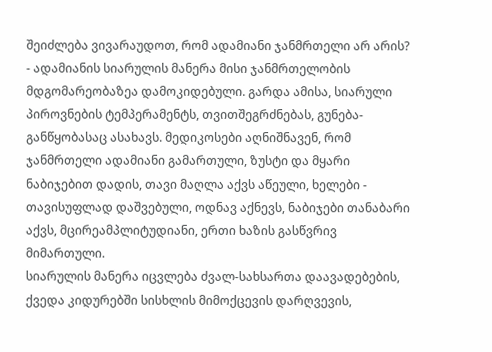შეიძლება ვივარაუდოთ, რომ ადამიანი ჯანმრთელი არ არის?
- ადამიანის სიარულის მანერა მისი ჯანმრთელობის მდგომარეობაზეა დამოკიდებული. გარდა ამისა, სიარული პიროვნების ტემპერამენტს, თვითშეგრძნებას, გუნება-განწყობასაც ასახავს. მედიკოსები აღნიშნავენ, რომ ჯანმრთელი ადამიანი გამართული, ზუსტი და მყარი ნაბიჯებით დადის, თავი მაღლა აქვს აწეული, ხელები - თავისუფლად დაშვებული, ოდნავ აქნევს, ნაბიჯები თანაბარი აქვს, მცირეამპლიტუდიანი, ერთი ხაზის გასწვრივ მიმართული.
სიარულის მანერა იცვლება ძვალ-სახსართა დაავადებების, ქვედა კიდურებში სისხლის მიმოქცევის დარღვევის,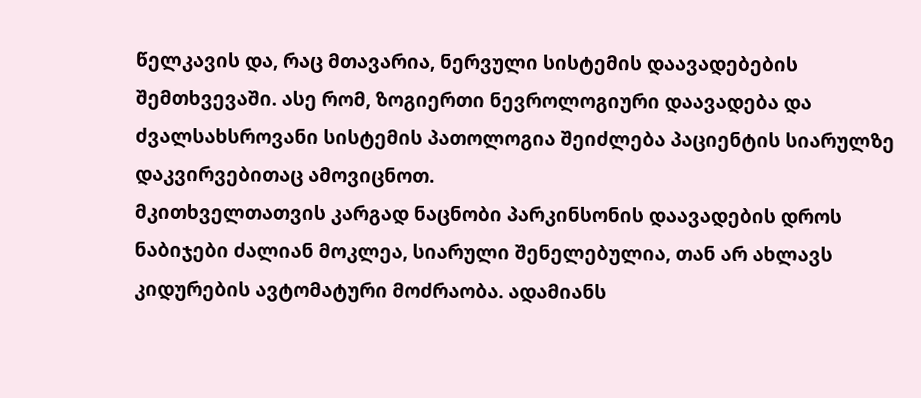წელკავის და, რაც მთავარია, ნერვული სისტემის დაავადებების შემთხვევაში. ასე რომ, ზოგიერთი ნევროლოგიური დაავადება და ძვალსახსროვანი სისტემის პათოლოგია შეიძლება პაციენტის სიარულზე დაკვირვებითაც ამოვიცნოთ.
მკითხველთათვის კარგად ნაცნობი პარკინსონის დაავადების დროს ნაბიჯები ძალიან მოკლეა, სიარული შენელებულია, თან არ ახლავს კიდურების ავტომატური მოძრაობა. ადამიანს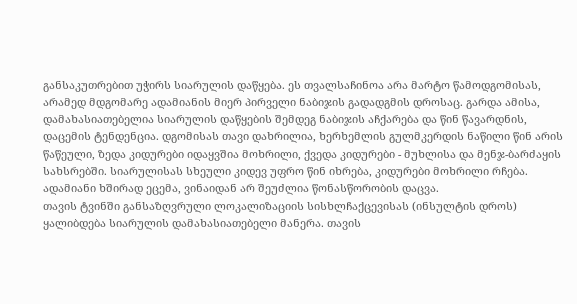განსაკუთრებით უჭირს სიარულის დაწყება. ეს თვალსაჩინოა არა მარტო წამოდგომისას, არამედ მდგომარე ადამიანის მიერ პირველი ნაბიჯის გადადგმის დროსაც. გარდა ამისა, დამახასიათებელია სიარულის დაწყების შემდეგ ნაბიჯის აჩქარება და წინ წავარდნის, დაცემის ტენდენცია. დგომისას თავი დახრილია, ხერხემლის გულმკერდის ნაწილი წინ არის წაწეული, ზედა კიდურები იდაყვშია მოხრილი, ქვედა კიდურები - მუხლისა და მენჯ-ბარძაყის სახსრებში. სიარულისას სხეული კიდევ უფრო წინ იხრება, კიდურები მოხრილი რჩება. ადამიანი ხშირად ეცემა, ვინაიდან არ შეუძლია წონასწორობის დაცვა.
თავის ტვინში განსაზღვრული ლოკალიზაციის სისხლჩაქცევისას (ინსულტის დროს) ყალიბდება სიარულის დამახასიათებელი მანერა. თავის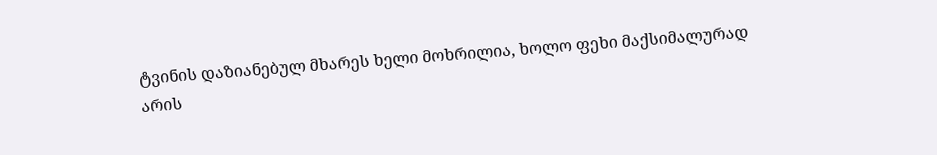ტვინის დაზიანებულ მხარეს ხელი მოხრილია, ხოლო ფეხი მაქსიმალურად არის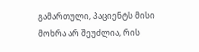გამართული, პაციენტს მისი მოხრა არ შეუძლია, რის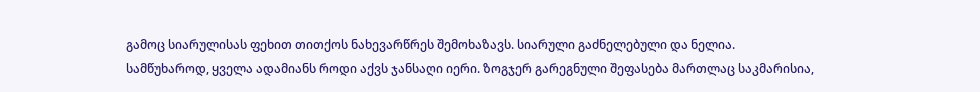გამოც სიარულისას ფეხით თითქოს ნახევარწრეს შემოხაზავს. სიარული გაძნელებული და ნელია.
სამწუხაროდ, ყველა ადამიანს როდი აქვს ჯანსაღი იერი. ზოგჯერ გარეგნული შეფასება მართლაც საკმარისია,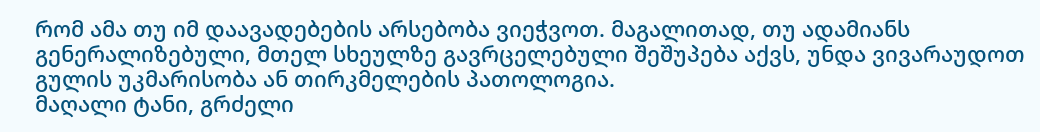რომ ამა თუ იმ დაავადებების არსებობა ვიეჭვოთ. მაგალითად, თუ ადამიანს გენერალიზებული, მთელ სხეულზე გავრცელებული შეშუპება აქვს, უნდა ვივარაუდოთ გულის უკმარისობა ან თირკმელების პათოლოგია.
მაღალი ტანი, გრძელი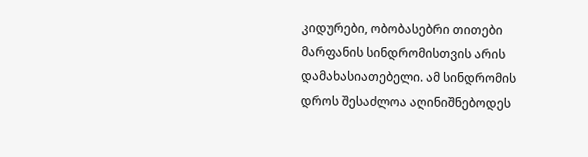კიდურები, ობობასებრი თითები მარფანის სინდრომისთვის არის დამახასიათებელი. ამ სინდრომის დროს შესაძლოა აღინიშნებოდეს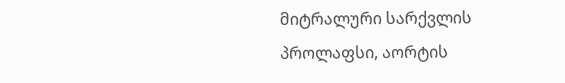მიტრალური სარქვლის პროლაფსი, აორტის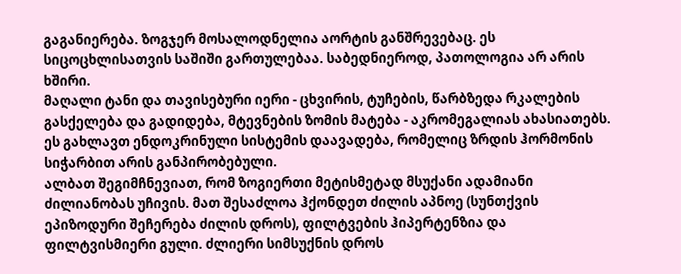გაგანიერება. ზოგჯერ მოსალოდნელია აორტის განშრევებაც. ეს სიცოცხლისათვის საშიში გართულებაა. საბედნიეროდ, პათოლოგია არ არის ხშირი.
მაღალი ტანი და თავისებური იერი - ცხვირის, ტუჩების, წარბზედა რკალების გასქელება და გადიდება, მტევნების ზომის მატება - აკრომეგალიას ახასიათებს. ეს გახლავთ ენდოკრინული სისტემის დაავადება, რომელიც ზრდის ჰორმონის სიჭარბით არის განპირობებული.
ალბათ შეგიმჩნევიათ, რომ ზოგიერთი მეტისმეტად მსუქანი ადამიანი ძილიანობას უჩივის. მათ შესაძლოა ჰქონდეთ ძილის აპნოე (სუნთქვის ეპიზოდური შეჩერება ძილის დროს), ფილტვების ჰიპერტენზია და ფილტვისმიერი გული. ძლიერი სიმსუქნის დროს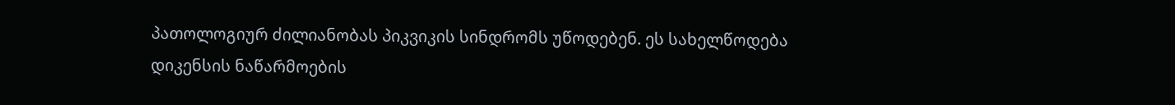პათოლოგიურ ძილიანობას პიკვიკის სინდრომს უწოდებენ. ეს სახელწოდება დიკენსის ნაწარმოების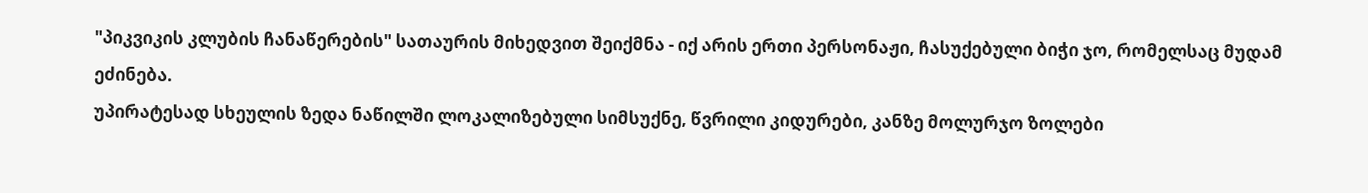"პიკვიკის კლუბის ჩანაწერების" სათაურის მიხედვით შეიქმნა - იქ არის ერთი პერსონაჟი, ჩასუქებული ბიჭი ჯო, რომელსაც მუდამ ეძინება.
უპირატესად სხეულის ზედა ნაწილში ლოკალიზებული სიმსუქნე, წვრილი კიდურები, კანზე მოლურჯო ზოლები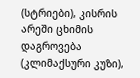(სტრიები), კისრის არეში ცხიმის დაგროვება (კლიმაქსური კუზი),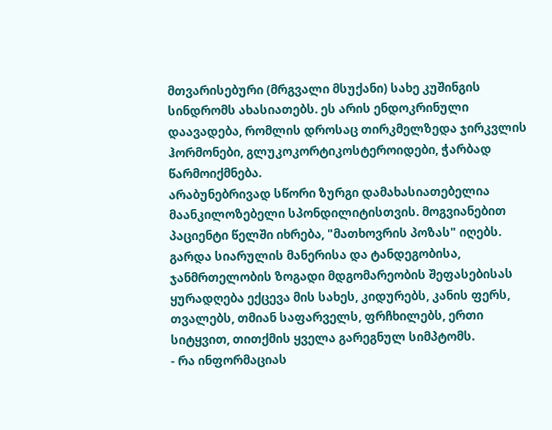მთვარისებური (მრგვალი მსუქანი) სახე კუშინგის სინდრომს ახასიათებს. ეს არის ენდოკრინული დაავადება, რომლის დროსაც თირკმელზედა ჯირკვლის ჰორმონები, გლუკოკორტიკოსტეროიდები, ჭარბად წარმოიქმნება.
არაბუნებრივად სწორი ზურგი დამახასიათებელია მაანკილოზებელი სპონდილიტისთვის. მოგვიანებით პაციენტი წელში იხრება, "მათხოვრის პოზას" იღებს. გარდა სიარულის მანერისა და ტანდეგობისა, ჯანმრთელობის ზოგადი მდგომარეობის შეფასებისას ყურადღება ექცევა მის სახეს, კიდურებს, კანის ფერს, თვალებს, თმიან საფარველს, ფრჩხილებს, ერთი სიტყვით, თითქმის ყველა გარეგნულ სიმპტომს.
- რა ინფორმაციას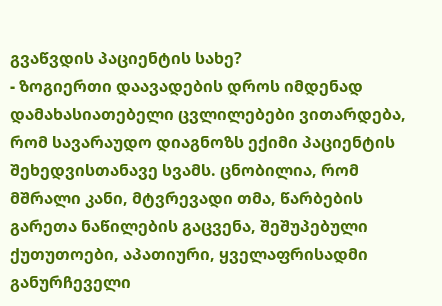გვაწვდის პაციენტის სახე?
- ზოგიერთი დაავადების დროს იმდენად დამახასიათებელი ცვლილებები ვითარდება, რომ სავარაუდო დიაგნოზს ექიმი პაციენტის შეხედვისთანავე სვამს. ცნობილია, რომ მშრალი კანი, მტვრევადი თმა, წარბების გარეთა ნაწილების გაცვენა, შეშუპებული ქუთუთოები, აპათიური, ყველაფრისადმი განურჩეველი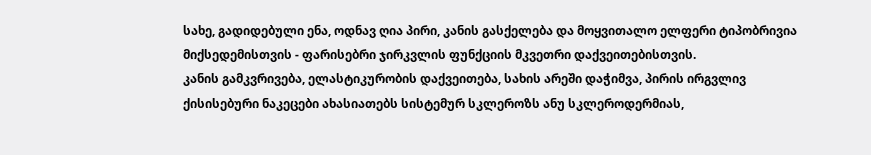სახე, გადიდებული ენა, ოდნავ ღია პირი, კანის გასქელება და მოყვითალო ელფერი ტიპობრივია მიქსედემისთვის - ფარისებრი ჯირკვლის ფუნქციის მკვეთრი დაქვეითებისთვის.
კანის გამკვრივება, ელასტიკურობის დაქვეითება, სახის არეში დაჭიმვა, პირის ირგვლივ ქისისებური ნაკეცები ახასიათებს სისტემურ სკლეროზს ანუ სკლეროდერმიას,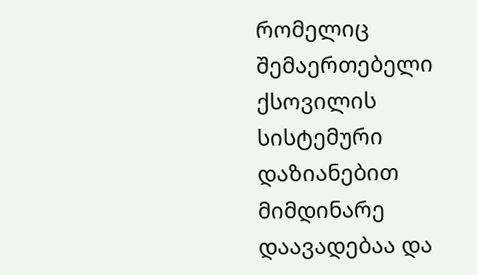რომელიც შემაერთებელი ქსოვილის სისტემური დაზიანებით მიმდინარე დაავადებაა და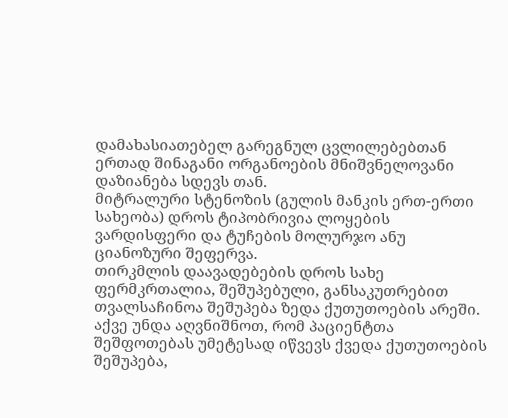დამახასიათებელ გარეგნულ ცვლილებებთან ერთად შინაგანი ორგანოების მნიშვნელოვანი დაზიანება სდევს თან.
მიტრალური სტენოზის (გულის მანკის ერთ-ერთი სახეობა) დროს ტიპობრივია ლოყების ვარდისფერი და ტუჩების მოლურჯო ანუ ციანოზური შეფერვა.
თირკმლის დაავადებების დროს სახე ფერმკრთალია, შეშუპებული, განსაკუთრებით თვალსაჩინოა შეშუპება ზედა ქუთუთოების არეში.
აქვე უნდა აღვნიშნოთ, რომ პაციენტთა შეშფოთებას უმეტესად იწვევს ქვედა ქუთუთოების შეშუპება,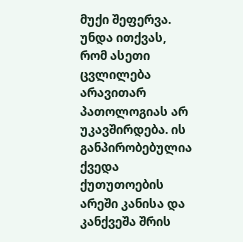მუქი შეფერვა. უნდა ითქვას, რომ ასეთი ცვლილება არავითარ პათოლოგიას არ უკავშირდება. ის განპირობებულია ქვედა ქუთუთოების არეში კანისა და კანქვეშა შრის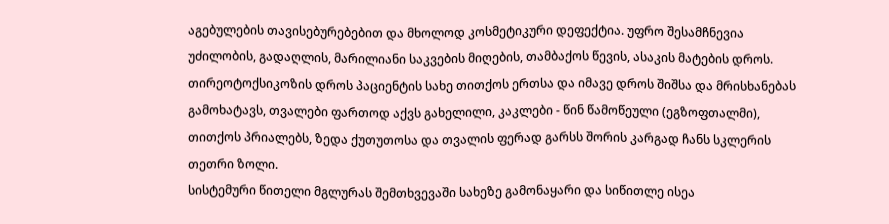აგებულების თავისებურებებით და მხოლოდ კოსმეტიკური დეფექტია. უფრო შესამჩნევია უძილობის, გადაღლის, მარილიანი საკვების მიღების, თამბაქოს წევის, ასაკის მატების დროს.
თირეოტოქსიკოზის დროს პაციენტის სახე თითქოს ერთსა და იმავე დროს შიშსა და მრისხანებას გამოხატავს, თვალები ფართოდ აქვს გახელილი, კაკლები - წინ წამოწეული (ეგზოფთალმი), თითქოს პრიალებს, ზედა ქუთუთოსა და თვალის ფერად გარსს შორის კარგად ჩანს სკლერის თეთრი ზოლი.
სისტემური წითელი მგლურას შემთხვევაში სახეზე გამონაყარი და სიწითლე ისეა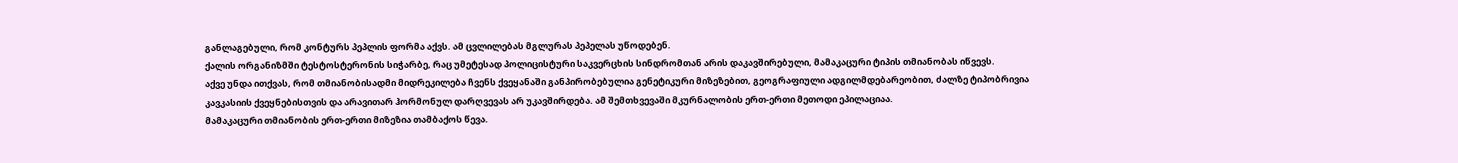განლაგებული, რომ კონტურს პეპლის ფორმა აქვს. ამ ცვლილებას მგლურას პეპელას უწოდებენ.
ქალის ორგანიზმში ტესტოსტერონის სიჭარბე, რაც უმეტესად პოლიცისტური საკვერცხის სინდრომთან არის დაკავშირებული, მამაკაცური ტიპის თმიანობას იწვევს.
აქვე უნდა ითქვას, რომ თმიანობისადმი მიდრეკილება ჩვენს ქვეყანაში განპირობებულია გენეტიკური მიზეზებით, გეოგრაფიული ადგილმდებარეობით, ძალზე ტიპობრივია კავკასიის ქვეყნებისთვის და არავითარ ჰორმონულ დარღვევას არ უკავშირდება. ამ შემთხვევაში მკურნალობის ერთ-ერთი მეთოდი ეპილაციაა.
მამაკაცური თმიანობის ერთ-ერთი მიზეზია თამბაქოს წევა.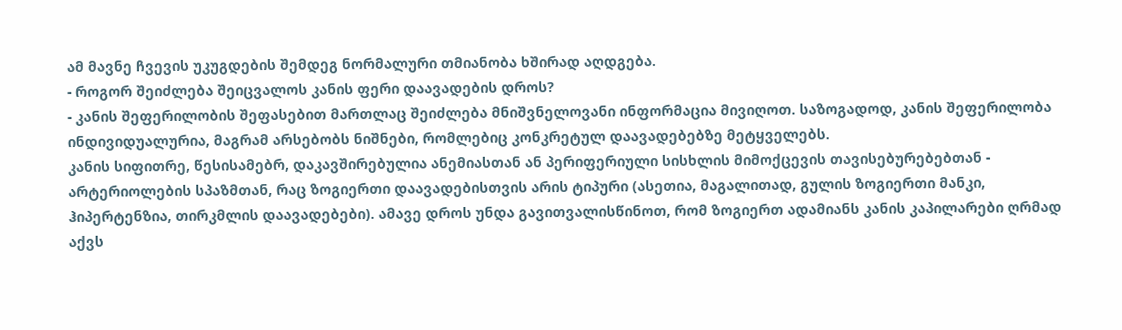ამ მავნე ჩვევის უკუგდების შემდეგ ნორმალური თმიანობა ხშირად აღდგება.
- როგორ შეიძლება შეიცვალოს კანის ფერი დაავადების დროს?
- კანის შეფერილობის შეფასებით მართლაც შეიძლება მნიშვნელოვანი ინფორმაცია მივიღოთ. საზოგადოდ, კანის შეფერილობა ინდივიდუალურია, მაგრამ არსებობს ნიშნები, რომლებიც კონკრეტულ დაავადებებზე მეტყველებს.
კანის სიფითრე, წესისამებრ, დაკავშირებულია ანემიასთან ან პერიფერიული სისხლის მიმოქცევის თავისებურებებთან - არტერიოლების სპაზმთან, რაც ზოგიერთი დაავადებისთვის არის ტიპური (ასეთია, მაგალითად, გულის ზოგიერთი მანკი, ჰიპერტენზია, თირკმლის დაავადებები). ამავე დროს უნდა გავითვალისწინოთ, რომ ზოგიერთ ადამიანს კანის კაპილარები ღრმად აქვს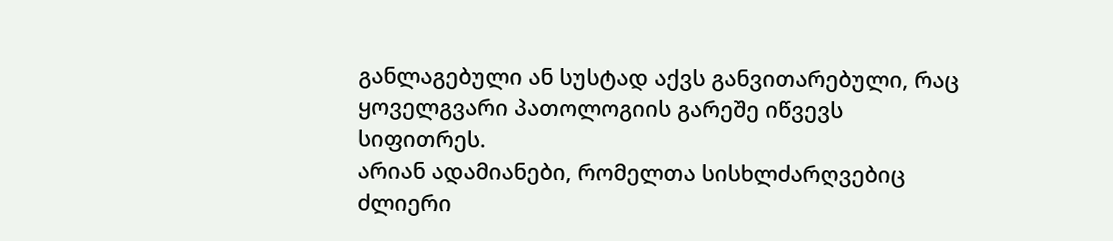განლაგებული ან სუსტად აქვს განვითარებული, რაც ყოველგვარი პათოლოგიის გარეშე იწვევს სიფითრეს.
არიან ადამიანები, რომელთა სისხლძარღვებიც ძლიერი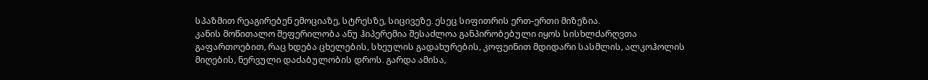სპაზმით რეაგირებენ ემოციაზე, სტრესზე, სიცივეზე. ესეც სიფითრის ერთ-ერთი მიზეზია.
კანის მოწითალო შეფერილობა ანუ ჰიპერემია შესაძლოა განპირობებული იყოს სისხლძარღვთა გაფართოებით, რაც ხდება ცხელების, სხეულის გადახურების, კოფეინით მდიდარი სასმლის, ალკოჰოლის მიღების, ნერვული დაძაბულობის დროს. გარდა ამისა,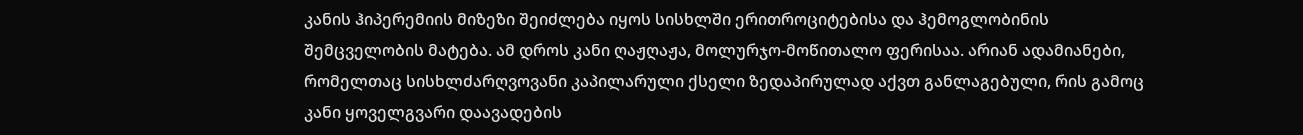კანის ჰიპერემიის მიზეზი შეიძლება იყოს სისხლში ერითროციტებისა და ჰემოგლობინის შემცველობის მატება. ამ დროს კანი ღაჟღაჟა, მოლურჯო-მოწითალო ფერისაა. არიან ადამიანები, რომელთაც სისხლძარღვოვანი კაპილარული ქსელი ზედაპირულად აქვთ განლაგებული, რის გამოც კანი ყოველგვარი დაავადების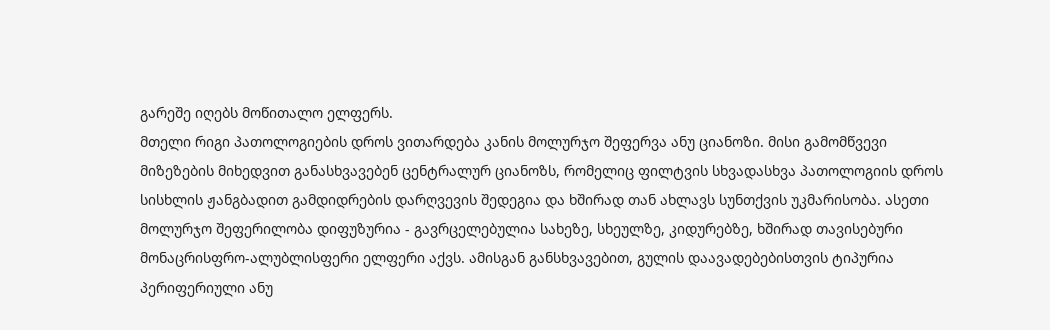გარეშე იღებს მოწითალო ელფერს.
მთელი რიგი პათოლოგიების დროს ვითარდება კანის მოლურჯო შეფერვა ანუ ციანოზი. მისი გამომწვევი მიზეზების მიხედვით განასხვავებენ ცენტრალურ ციანოზს, რომელიც ფილტვის სხვადასხვა პათოლოგიის დროს სისხლის ჟანგბადით გამდიდრების დარღვევის შედეგია და ხშირად თან ახლავს სუნთქვის უკმარისობა. ასეთი მოლურჯო შეფერილობა დიფუზურია - გავრცელებულია სახეზე, სხეულზე, კიდურებზე, ხშირად თავისებური მონაცრისფრო-ალუბლისფერი ელფერი აქვს. ამისგან განსხვავებით, გულის დაავადებებისთვის ტიპურია პერიფერიული ანუ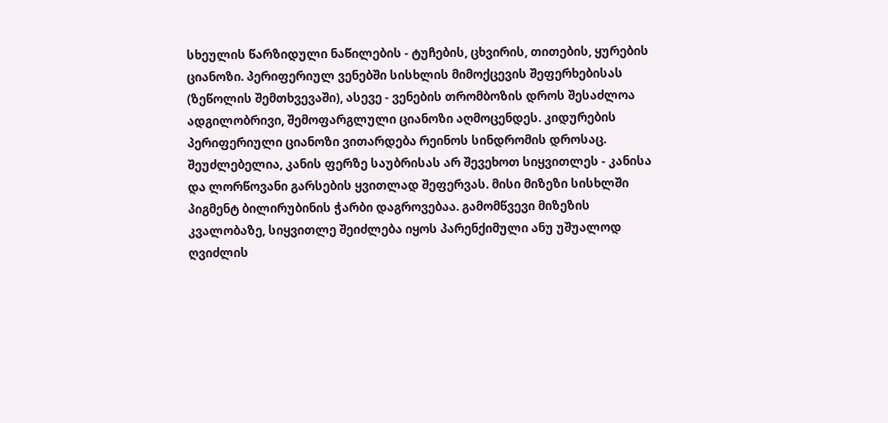სხეულის წარზიდული ნაწილების - ტუჩების, ცხვირის, თითების, ყურების ციანოზი. პერიფერიულ ვენებში სისხლის მიმოქცევის შეფერხებისას (ზეწოლის შემთხვევაში), ასევე - ვენების თრომბოზის დროს შესაძლოა ადგილობრივი, შემოფარგლული ციანოზი აღმოცენდეს. კიდურების პერიფერიული ციანოზი ვითარდება რეინოს სინდრომის დროსაც.
შეუძლებელია, კანის ფერზე საუბრისას არ შევეხოთ სიყვითლეს - კანისა და ლორწოვანი გარსების ყვითლად შეფერვას. მისი მიზეზი სისხლში პიგმენტ ბილირუბინის ჭარბი დაგროვებაა. გამომწვევი მიზეზის კვალობაზე, სიყვითლე შეიძლება იყოს პარენქიმული ანუ უშუალოდ ღვიძლის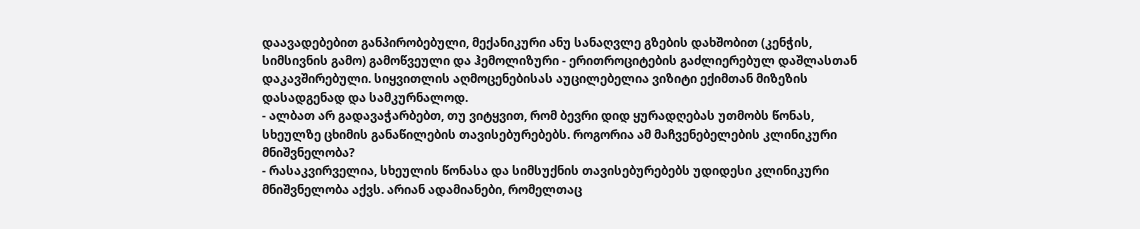დაავადებებით განპირობებული, მექანიკური ანუ სანაღვლე გზების დახშობით (კენჭის, სიმსივნის გამო) გამოწვეული და ჰემოლიზური - ერითროციტების გაძლიერებულ დაშლასთან დაკავშირებული. სიყვითლის აღმოცენებისას აუცილებელია ვიზიტი ექიმთან მიზეზის დასადგენად და სამკურნალოდ.
- ალბათ არ გადავაჭარბებთ, თუ ვიტყვით, რომ ბევრი დიდ ყურადღებას უთმობს წონას, სხეულზე ცხიმის განაწილების თავისებურებებს. როგორია ამ მაჩვენებელების კლინიკური მნიშვნელობა?
- რასაკვირველია, სხეულის წონასა და სიმსუქნის თავისებურებებს უდიდესი კლინიკური მნიშვნელობა აქვს. არიან ადამიანები, რომელთაც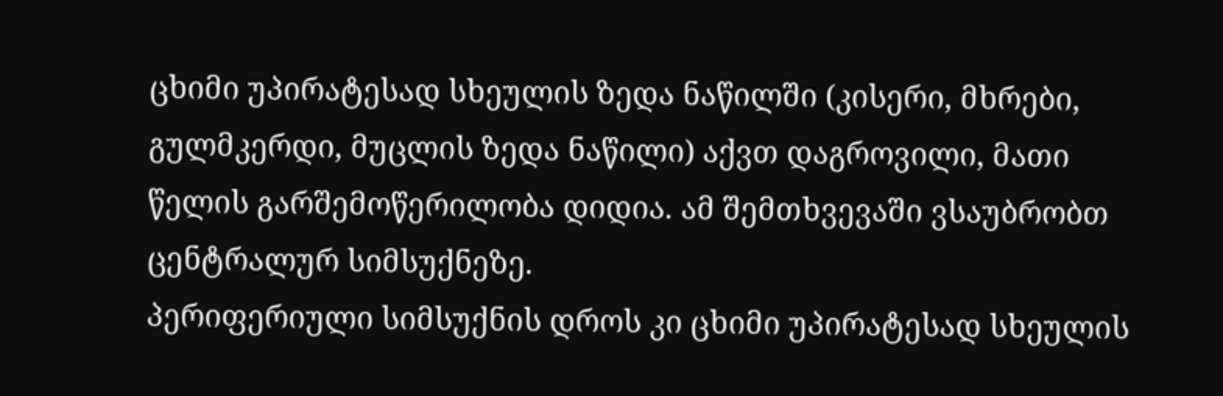ცხიმი უპირატესად სხეულის ზედა ნაწილში (კისერი, მხრები, გულმკერდი, მუცლის ზედა ნაწილი) აქვთ დაგროვილი, მათი წელის გარშემოწერილობა დიდია. ამ შემთხვევაში ვსაუბრობთ ცენტრალურ სიმსუქნეზე.
პერიფერიული სიმსუქნის დროს კი ცხიმი უპირატესად სხეულის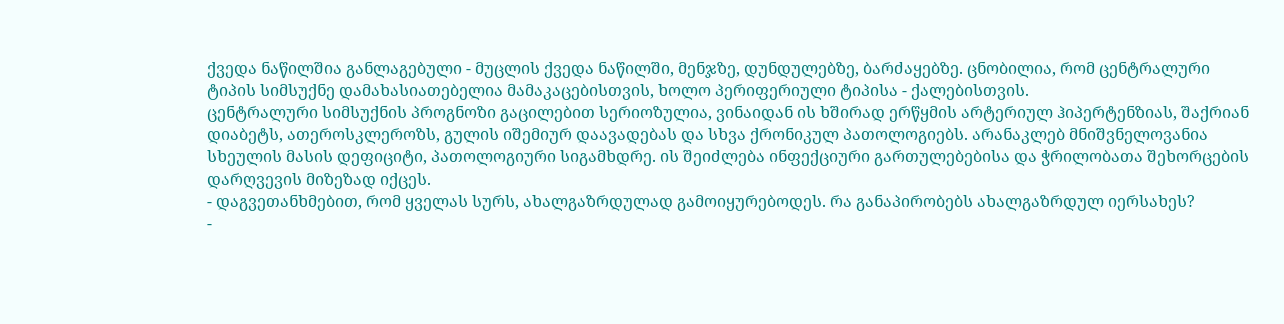ქვედა ნაწილშია განლაგებული - მუცლის ქვედა ნაწილში, მენჯზე, დუნდულებზე, ბარძაყებზე. ცნობილია, რომ ცენტრალური ტიპის სიმსუქნე დამახასიათებელია მამაკაცებისთვის, ხოლო პერიფერიული ტიპისა - ქალებისთვის.
ცენტრალური სიმსუქნის პროგნოზი გაცილებით სერიოზულია, ვინაიდან ის ხშირად ერწყმის არტერიულ ჰიპერტენზიას, შაქრიან დიაბეტს, ათეროსკლეროზს, გულის იშემიურ დაავადებას და სხვა ქრონიკულ პათოლოგიებს. არანაკლებ მნიშვნელოვანია სხეულის მასის დეფიციტი, პათოლოგიური სიგამხდრე. ის შეიძლება ინფექციური გართულებებისა და ჭრილობათა შეხორცების დარღვევის მიზეზად იქცეს.
- დაგვეთანხმებით, რომ ყველას სურს, ახალგაზრდულად გამოიყურებოდეს. რა განაპირობებს ახალგაზრდულ იერსახეს?
-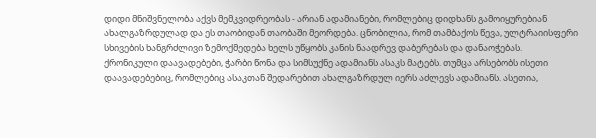დიდი მნიშვნელობა აქვს მემკვიდრეობას - არიან ადამიანები, რომლებიც დიდხანს გამოიყურებიან ახალგაზრდულად და ეს თაობიდან თაობაში მეორდება. ცნობილია, რომ თამბაქოს წევა, ულტრაიისფერი სხივების ხანგრძლივი ზემოქმედება ხელს უწყობს კანის ნაადრევ დაბერებას და დანაოჭებას.
ქრონიკული დაავადებები, ჭარბი წონა და სიმსუქნე ადამიანს ასაკს მატებს. თუმცა არსებობს ისეთი დაავადებებიც, რომლებიც ასაკთან შედარებით ახალგაზრდულ იერს აძლევს ადამიანს. ასეთია,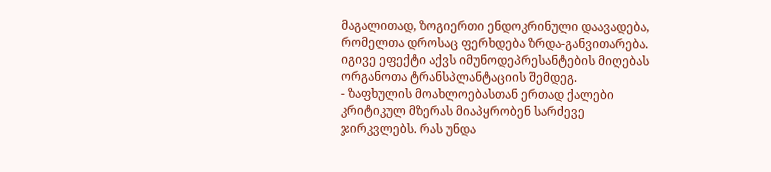მაგალითად, ზოგიერთი ენდოკრინული დაავადება, რომელთა დროსაც ფერხდება ზრდა-განვითარება. იგივე ეფექტი აქვს იმუნოდეპრესანტების მიღებას ორგანოთა ტრანსპლანტაციის შემდეგ.
- ზაფხულის მოახლოებასთან ერთად ქალები კრიტიკულ მზერას მიაპყრობენ სარძევე ჯირკვლებს. რას უნდა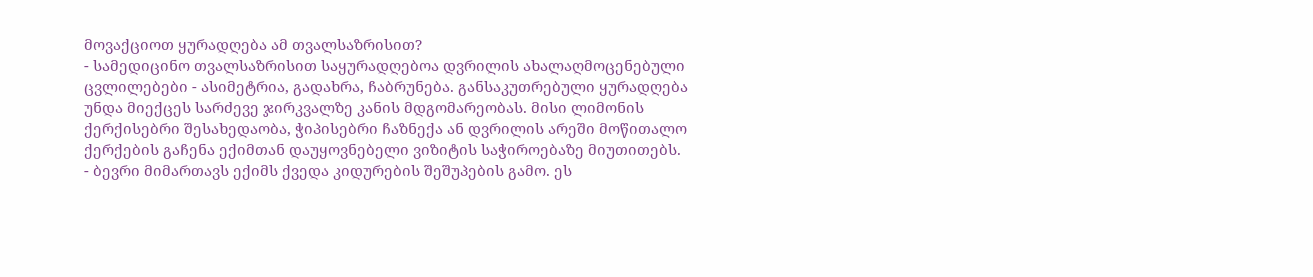მოვაქციოთ ყურადღება ამ თვალსაზრისით?
- სამედიცინო თვალსაზრისით საყურადღებოა დვრილის ახალაღმოცენებული ცვლილებები - ასიმეტრია, გადახრა, ჩაბრუნება. განსაკუთრებული ყურადღება უნდა მიექცეს სარძევე ჯირკვალზე კანის მდგომარეობას. მისი ლიმონის ქერქისებრი შესახედაობა, ჭიპისებრი ჩაზნექა ან დვრილის არეში მოწითალო ქერქების გაჩენა ექიმთან დაუყოვნებელი ვიზიტის საჭიროებაზე მიუთითებს.
- ბევრი მიმართავს ექიმს ქვედა კიდურების შეშუპების გამო. ეს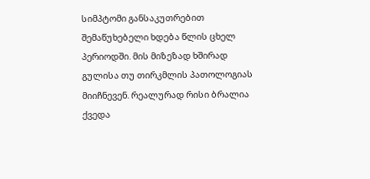სიმპტომი განსაკუთრებით შემაწუხებელი ხდება წლის ცხელ პერიოდში. მის მიზეზად ხშირად გულისა თუ თირკმლის პათოლოგიას მიიჩნევენ. რეალურად რისი ბრალია ქვედა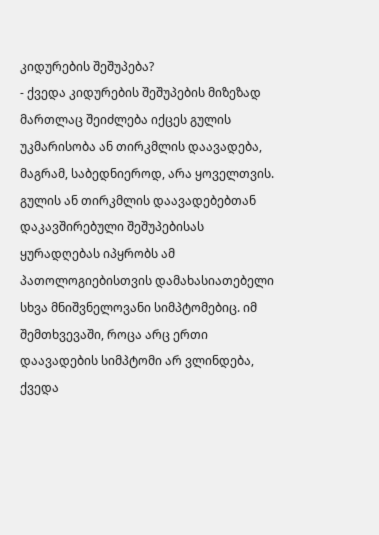კიდურების შეშუპება?
- ქვედა კიდურების შეშუპების მიზეზად მართლაც შეიძლება იქცეს გულის უკმარისობა ან თირკმლის დაავადება, მაგრამ, საბედნიეროდ, არა ყოველთვის. გულის ან თირკმლის დაავადებებთან დაკავშირებული შეშუპებისას ყურადღებას იპყრობს ამ პათოლოგიებისთვის დამახასიათებელი სხვა მნიშვნელოვანი სიმპტომებიც. იმ შემთხვევაში, როცა არც ერთი დაავადების სიმპტომი არ ვლინდება, ქვედა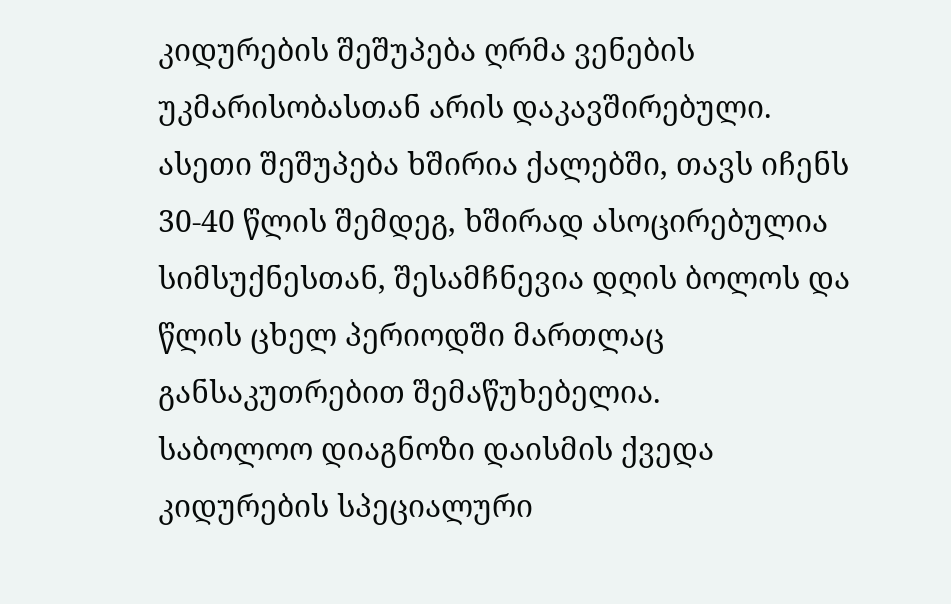კიდურების შეშუპება ღრმა ვენების უკმარისობასთან არის დაკავშირებული. ასეთი შეშუპება ხშირია ქალებში, თავს იჩენს 30-40 წლის შემდეგ, ხშირად ასოცირებულია სიმსუქნესთან, შესამჩნევია დღის ბოლოს და წლის ცხელ პერიოდში მართლაც განსაკუთრებით შემაწუხებელია.
საბოლოო დიაგნოზი დაისმის ქვედა კიდურების სპეციალური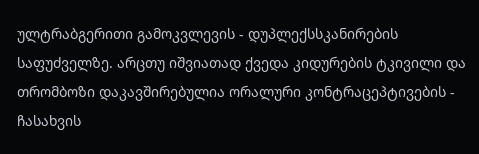ულტრაბგერითი გამოკვლევის - დუპლექსსკანირების საფუძველზე. არცთუ იშვიათად ქვედა კიდურების ტკივილი და თრომბოზი დაკავშირებულია ორალური კონტრაცეპტივების - ჩასახვის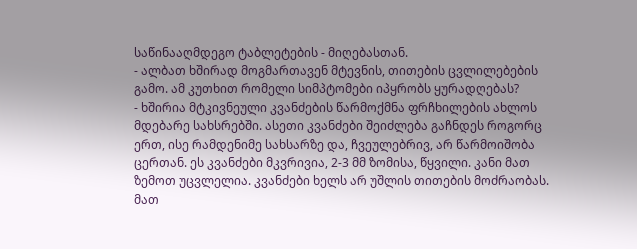საწინააღმდეგო ტაბლეტების - მიღებასთან.
- ალბათ ხშირად მოგმართავენ მტევნის, თითების ცვლილებების გამო. ამ კუთხით რომელი სიმპტომები იპყრობს ყურადღებას?
- ხშირია მტკივნეული კვანძების წარმოქმნა ფრჩხილების ახლოს მდებარე სახსრებში. ასეთი კვანძები შეიძლება გაჩნდეს როგორც ერთ, ისე რამდენიმე სახსარზე და, ჩვეულებრივ, არ წარმოიშობა ცერთან. ეს კვანძები მკვრივია, 2-3 მმ ზომისა, წყვილი. კანი მათ ზემოთ უცვლელია. კვანძები ხელს არ უშლის თითების მოძრაობას. მათ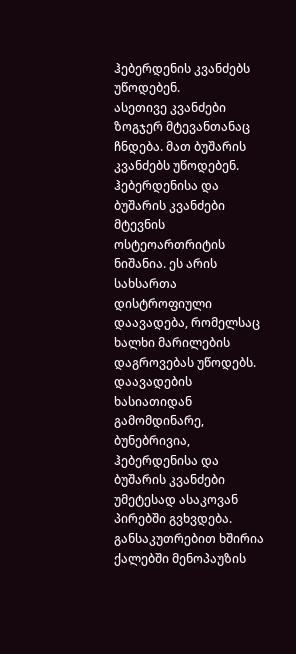ჰებერდენის კვანძებს უწოდებენ.
ასეთივე კვანძები ზოგჯერ მტევანთანაც ჩნდება. მათ ბუშარის კვანძებს უწოდებენ. ჰებერდენისა და ბუშარის კვანძები მტევნის ოსტეოართრიტის ნიშანია. ეს არის სახსართა დისტროფიული დაავადება, რომელსაც ხალხი მარილების დაგროვებას უწოდებს. დაავადების ხასიათიდან გამომდინარე, ბუნებრივია, ჰებერდენისა და ბუშარის კვანძები უმეტესად ასაკოვან პირებში გვხვდება. განსაკუთრებით ხშირია ქალებში მენოპაუზის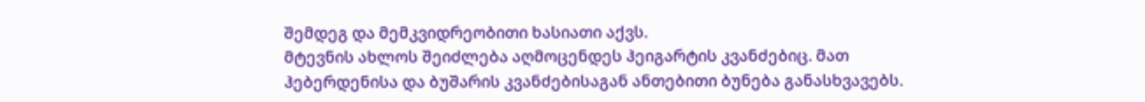შემდეგ და მემკვიდრეობითი ხასიათი აქვს.
მტევნის ახლოს შეიძლება აღმოცენდეს ჰეიგარტის კვანძებიც. მათ ჰებერდენისა და ბუშარის კვანძებისაგან ანთებითი ბუნება განასხვავებს.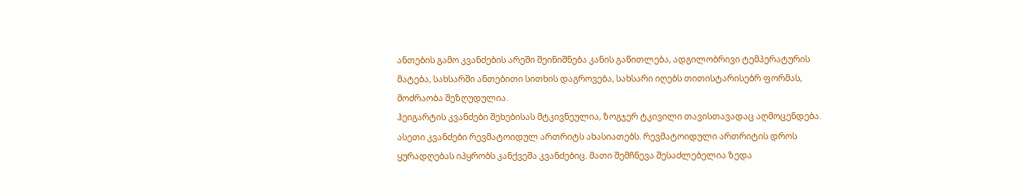ანთების გამო კვანძების არეში შეინიშნება კანის გაწითლება, ადგილობრივი ტემპერატურის მატება, სახსარში ანთებითი სითხის დაგროვება, სახსარი იღებს თითისტარისებრ ფორმას, მოძრაობა შეზღუდულია.
ჰეიგარტის კვანძები შეხებისას მტკივნეულია, ზოგჯერ ტკივილი თავისთავადაც აღმოცენდება. ასეთი კვანძები რევმატოიდულ ართრიტს ახასიათებს. რევმატოიდული ართრიტის დროს ყურადღებას იპყრობს კანქვეშა კვანძებიც. მათი შემჩნევა შესაძლებელია ზედა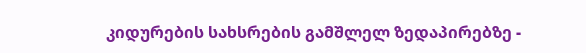კიდურების სახსრების გამშლელ ზედაპირებზე -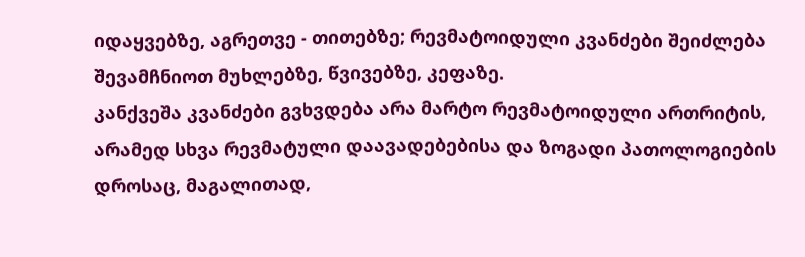იდაყვებზე, აგრეთვე - თითებზე; რევმატოიდული კვანძები შეიძლება შევამჩნიოთ მუხლებზე, წვივებზე, კეფაზე.
კანქვეშა კვანძები გვხვდება არა მარტო რევმატოიდული ართრიტის, არამედ სხვა რევმატული დაავადებებისა და ზოგადი პათოლოგიების დროსაც, მაგალითად,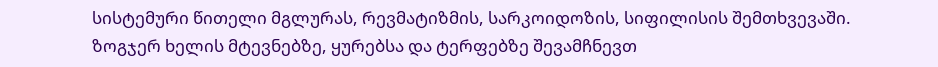სისტემური წითელი მგლურას, რევმატიზმის, სარკოიდოზის, სიფილისის შემთხვევაში.
ზოგჯერ ხელის მტევნებზე, ყურებსა და ტერფებზე შევამჩნევთ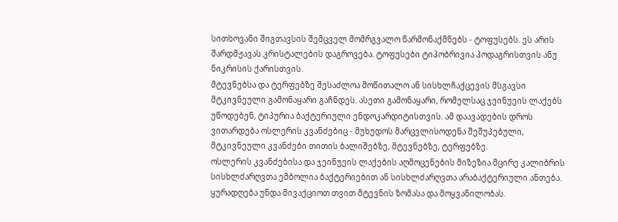სითხოვანი შიგთავსის შემცველ მომრგვალო წარმონაქმნებს - ტოფუსებს. ეს არის შარდმჟავას კრისტალების დაგროვება. ტოფუსები ტიპობრივია პოდაგრისთვის ანუ ნიკრისის ქარისთვის.
მტევნებსა და ტერფებზე შესაძლოა მოწითალო ან სისხლჩაქცევის მსგავსი მტკივნეული გამონაყარი გაჩნდეს. ასეთი გამონაყარი, რომელსაც ჯეინუეის ლაქებს უწოდებენ, ტიპურია ბაქტერიული ენდოკარდიტისთვის. ამ დაავადების დროს ვითარდება ოსლერის კვანძებიც - მუხუდოს მარცვლისოდენა შეშუპებული, მტკივნეული კვანძები თითის ბალიშებზე, მტევნებზე, ტერფებზე.
ოსლერის კვანძებისა და ჯეინუეის ლაქების აღმოცენების მიზეზია მცირე კალიბრის სისხლძარღვთა ემბოლია ბაქტერიებით ან სისხლძარღვთა არაბაქტერიული ანთება.
ყურადღება უნდა მივაქციოთ თვით მტევნის ზომასა და მოყვანილობას.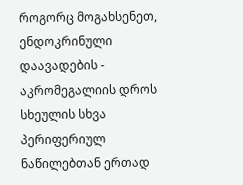როგორც მოგახსენეთ, ენდოკრინული დაავადების - აკრომეგალიის დროს სხეულის სხვა პერიფერიულ ნაწილებთან ერთად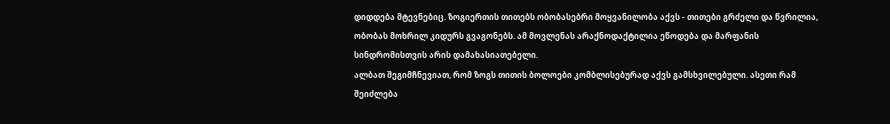დიდდება მტევნებიც. ზოგიერთის თითებს ობობასებრი მოყვანილობა აქვს - თითები გრძელი და წვრილია, ობობას მოხრილ კიდურს გვაგონებს. ამ მოვლენას არაქნოდაქტილია ეწოდება და მარფანის სინდრომისთვის არის დამახასიათებელი.
ალბათ შეგიმჩნევიათ, რომ ზოგს თითის ბოლოები კომბლისებურად აქვს გამსხვილებული. ასეთი რამ შეიძლება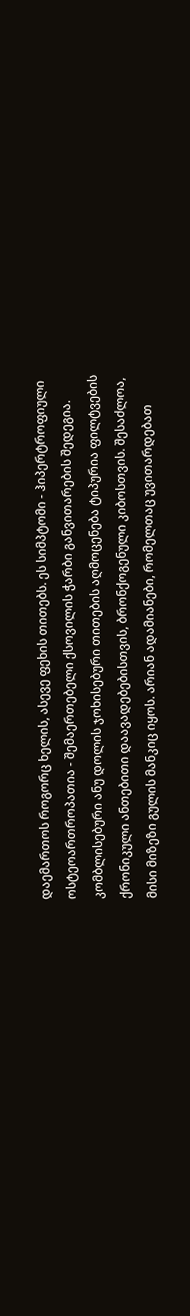დაემართოს როგორც ხელის, ასევე ფეხის თითებს. ეს სიმპტომი - ჰიპერტროფიული ოსტეოართროპათია - შემაერთებელი ქსოვილის ჭარბი განვითარების შედეგია.
კომბლისებური ანუ დოლის ჯოხისებური თითების აღმოცენება ტიპურია ფილტვების ქრონიკული ანთებითი დაავადებებისთვის, ბრონქოგენული კიბოსთვის. შესაძლოა, მისი მიზეზი გულის მანკიც იყოს. არიან ადამიანები, რომელთაც უვითარდებათ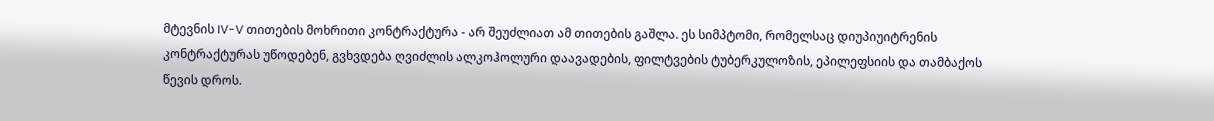მტევნის IV-V თითების მოხრითი კონტრაქტურა - არ შეუძლიათ ამ თითების გაშლა. ეს სიმპტომი, რომელსაც დიუპიუიტრენის კონტრაქტურას უწოდებენ, გვხვდება ღვიძლის ალკოჰოლური დაავადების, ფილტვების ტუბერკულოზის, ეპილეფსიის და თამბაქოს წევის დროს.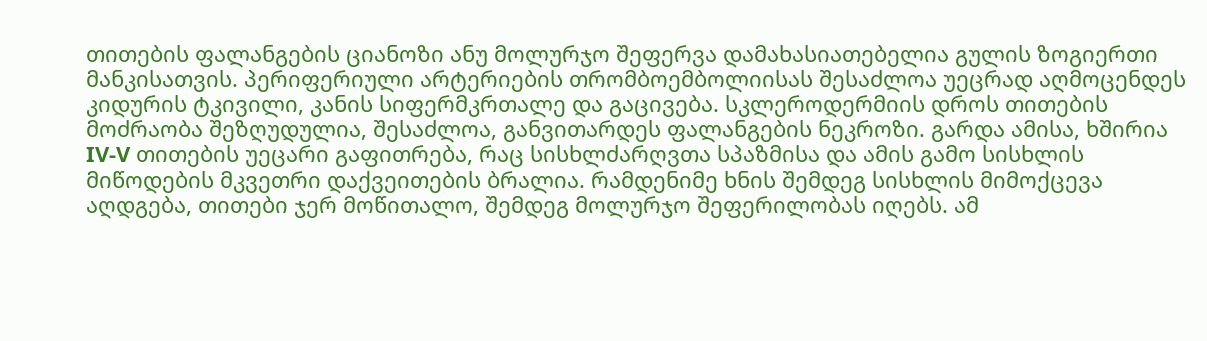თითების ფალანგების ციანოზი ანუ მოლურჯო შეფერვა დამახასიათებელია გულის ზოგიერთი მანკისათვის. პერიფერიული არტერიების თრომბოემბოლიისას შესაძლოა უეცრად აღმოცენდეს კიდურის ტკივილი, კანის სიფერმკრთალე და გაცივება. სკლეროდერმიის დროს თითების მოძრაობა შეზღუდულია, შესაძლოა, განვითარდეს ფალანგების ნეკროზი. გარდა ამისა, ხშირია IV-V თითების უეცარი გაფითრება, რაც სისხლძარღვთა სპაზმისა და ამის გამო სისხლის მიწოდების მკვეთრი დაქვეითების ბრალია. რამდენიმე ხნის შემდეგ სისხლის მიმოქცევა აღდგება, თითები ჯერ მოწითალო, შემდეგ მოლურჯო შეფერილობას იღებს. ამ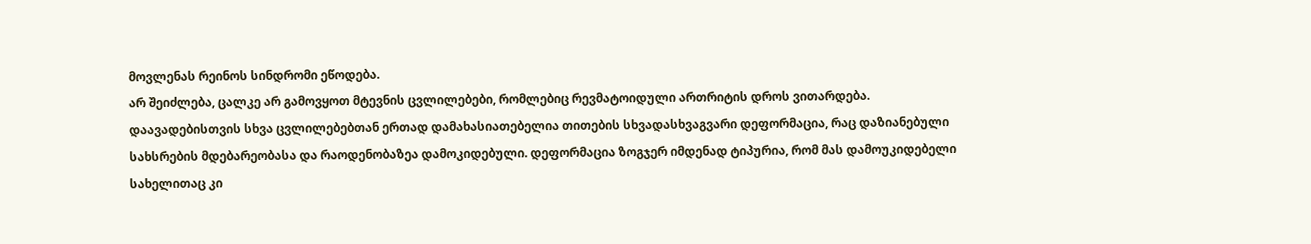მოვლენას რეინოს სინდრომი ეწოდება.
არ შეიძლება, ცალკე არ გამოვყოთ მტევნის ცვლილებები, რომლებიც რევმატოიდული ართრიტის დროს ვითარდება. დაავადებისთვის სხვა ცვლილებებთან ერთად დამახასიათებელია თითების სხვადასხვაგვარი დეფორმაცია, რაც დაზიანებული სახსრების მდებარეობასა და რაოდენობაზეა დამოკიდებული. დეფორმაცია ზოგჯერ იმდენად ტიპურია, რომ მას დამოუკიდებელი სახელითაც კი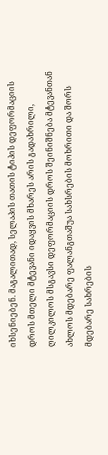იხსენიებენ. მაგალითად, სელაპის თათის ტიპის დეფორმაციის დროს მთელი მტევანი იდაყვის მხარეს არის გადახრილი, ღილკილოს მსგავსი დეფორმაციის დროს შეინიშნება მტევანთან ახლოს მდებარე ფალანგთაშუა სახსრების მოხრითი და შორს მდებარე სახრების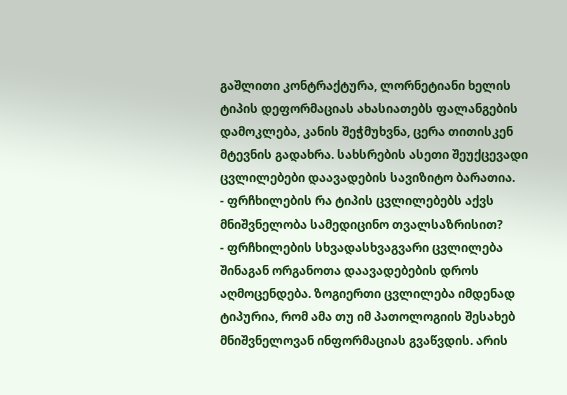გაშლითი კონტრაქტურა, ლორნეტიანი ხელის ტიპის დეფორმაციას ახასიათებს ფალანგების დამოკლება, კანის შეჭმუხვნა, ცერა თითისკენ მტევნის გადახრა. სახსრების ასეთი შეუქცევადი ცვლილებები დაავადების სავიზიტო ბარათია.
- ფრჩხილების რა ტიპის ცვლილებებს აქვს მნიშვნელობა სამედიცინო თვალსაზრისით?
- ფრჩხილების სხვადასხვაგვარი ცვლილება შინაგან ორგანოთა დაავადებების დროს აღმოცენდება. ზოგიერთი ცვლილება იმდენად ტიპურია, რომ ამა თუ იმ პათოლოგიის შესახებ მნიშვნელოვან ინფორმაციას გვაწვდის. არის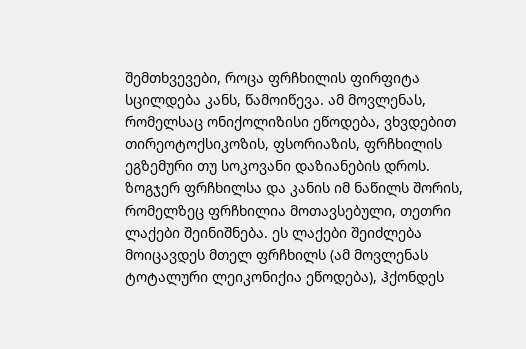შემთხვევები, როცა ფრჩხილის ფირფიტა სცილდება კანს, წამოიწევა. ამ მოვლენას, რომელსაც ონიქოლიზისი ეწოდება, ვხვდებით თირეოტოქსიკოზის, ფსორიაზის, ფრჩხილის ეგზემური თუ სოკოვანი დაზიანების დროს.
ზოგჯერ ფრჩხილსა და კანის იმ ნაწილს შორის, რომელზეც ფრჩხილია მოთავსებული, თეთრი ლაქები შეინიშნება. ეს ლაქები შეიძლება მოიცავდეს მთელ ფრჩხილს (ამ მოვლენას ტოტალური ლეიკონიქია ეწოდება), ჰქონდეს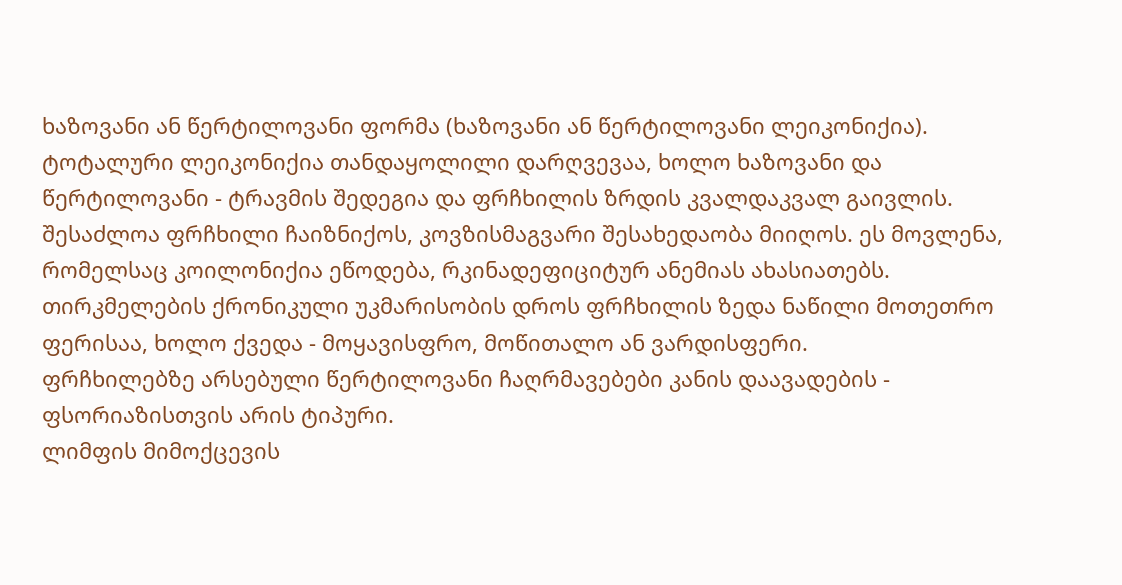ხაზოვანი ან წერტილოვანი ფორმა (ხაზოვანი ან წერტილოვანი ლეიკონიქია). ტოტალური ლეიკონიქია თანდაყოლილი დარღვევაა, ხოლო ხაზოვანი და წერტილოვანი - ტრავმის შედეგია და ფრჩხილის ზრდის კვალდაკვალ გაივლის.
შესაძლოა ფრჩხილი ჩაიზნიქოს, კოვზისმაგვარი შესახედაობა მიიღოს. ეს მოვლენა, რომელსაც კოილონიქია ეწოდება, რკინადეფიციტურ ანემიას ახასიათებს.
თირკმელების ქრონიკული უკმარისობის დროს ფრჩხილის ზედა ნაწილი მოთეთრო ფერისაა, ხოლო ქვედა - მოყავისფრო, მოწითალო ან ვარდისფერი.
ფრჩხილებზე არსებული წერტილოვანი ჩაღრმავებები კანის დაავადების - ფსორიაზისთვის არის ტიპური.
ლიმფის მიმოქცევის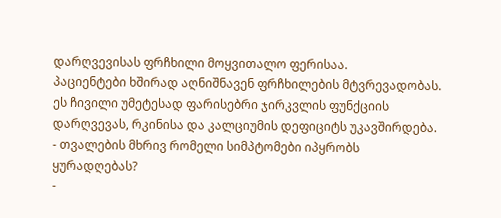დარღვევისას ფრჩხილი მოყვითალო ფერისაა.
პაციენტები ხშირად აღნიშნავენ ფრჩხილების მტვრევადობას. ეს ჩივილი უმეტესად ფარისებრი ჯირკვლის ფუნქციის დარღვევას, რკინისა და კალციუმის დეფიციტს უკავშირდება.
- თვალების მხრივ რომელი სიმპტომები იპყრობს ყურადღებას?
-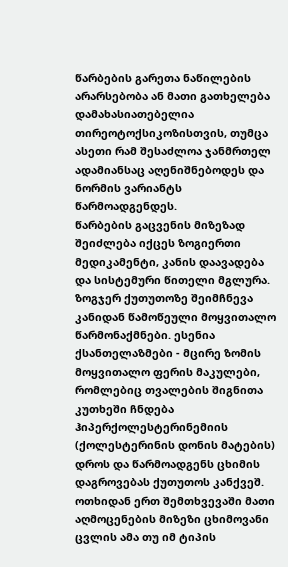წარბების გარეთა ნაწილების არარსებობა ან მათი გათხელება დამახასიათებელია თირეოტოქსიკოზისთვის, თუმცა ასეთი რამ შესაძლოა ჯანმრთელ ადამიანსაც აღენიშნებოდეს და ნორმის ვარიანტს წარმოადგენდეს.
წარბების გაცვენის მიზეზად შეიძლება იქცეს ზოგიერთი მედიკამენტი, კანის დაავადება და სისტემური წითელი მგლურა.
ზოგჯერ ქუთუთოზე შეიმჩნევა კანიდან წამოწეული მოყვითალო წარმონაქმნები. ესენია ქსანთელაზმები - მცირე ზომის მოყვითალო ფერის მაკულები, რომლებიც თვალების შიგნითა კუთხეში ჩნდება ჰიპერქოლესტერინემიის (ქოლესტერინის დონის მატების) დროს და წარმოადგენს ცხიმის დაგროვებას ქუთუთოს კანქვეშ. ოთხიდან ერთ შემთხვევაში მათი აღმოცენების მიზეზი ცხიმოვანი ცვლის ამა თუ იმ ტიპის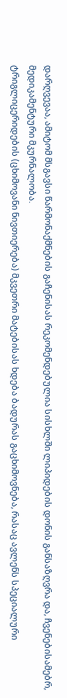დარღვევაა, ამიტომ მსგავსი წარმონაქმნების გაჩენისას რეკომენდებულია სისხლში ლიპიდების დონის განსაზღვრა და, ჩვენებისამებრ, მედიკამენტური მკურნალობა.
ტრიგლიცერიდების (ცხიმოვანი ნივთიერება) მკვეთრი მატებისას ხდება ბადურას გაცხიმოვნება, რასაც ავლენს სპეციალური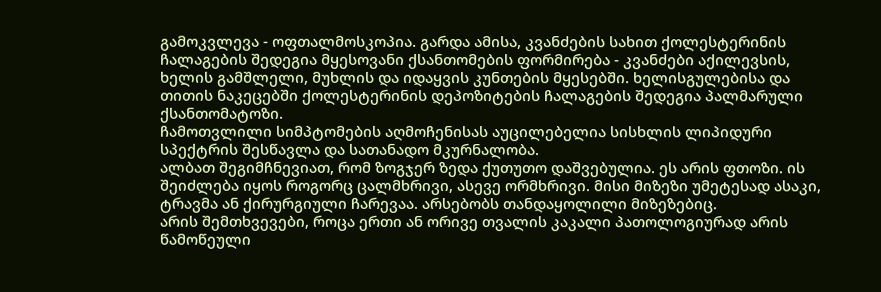გამოკვლევა - ოფთალმოსკოპია. გარდა ამისა, კვანძების სახით ქოლესტერინის ჩალაგების შედეგია მყესოვანი ქსანთომების ფორმირება - კვანძები აქილევსის, ხელის გამშლელი, მუხლის და იდაყვის კუნთების მყესებში. ხელისგულებისა და თითის ნაკეცებში ქოლესტერინის დეპოზიტების ჩალაგების შედეგია პალმარული ქსანთომატოზი.
ჩამოთვლილი სიმპტომების აღმოჩენისას აუცილებელია სისხლის ლიპიდური სპექტრის შესწავლა და სათანადო მკურნალობა.
ალბათ შეგიმჩნევიათ, რომ ზოგჯერ ზედა ქუთუთო დაშვებულია. ეს არის ფთოზი. ის შეიძლება იყოს როგორც ცალმხრივი, ასევე ორმხრივი. მისი მიზეზი უმეტესად ასაკი, ტრავმა ან ქირურგიული ჩარევაა. არსებობს თანდაყოლილი მიზეზებიც.
არის შემთხვევები, როცა ერთი ან ორივე თვალის კაკალი პათოლოგიურად არის წამოწეული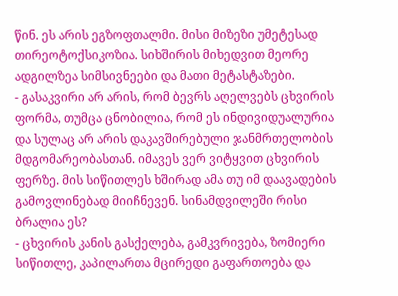წინ. ეს არის ეგზოფთალმი. მისი მიზეზი უმეტესად თირეოტოქსიკოზია. სიხშირის მიხედვით მეორე ადგილზეა სიმსივნეები და მათი მეტასტაზები.
- გასაკვირი არ არის, რომ ბევრს აღელვებს ცხვირის ფორმა, თუმცა ცნობილია, რომ ეს ინდივიდუალურია და სულაც არ არის დაკავშირებული ჯანმრთელობის მდგომარეობასთან. იმავეს ვერ ვიტყვით ცხვირის ფერზე. მის სიწითლეს ხშირად ამა თუ იმ დაავადების გამოვლინებად მიიჩნევენ. სინამდვილეში რისი ბრალია ეს?
- ცხვირის კანის გასქელება, გამკვრივება, ზომიერი სიწითლე, კაპილართა მცირედი გაფართოება და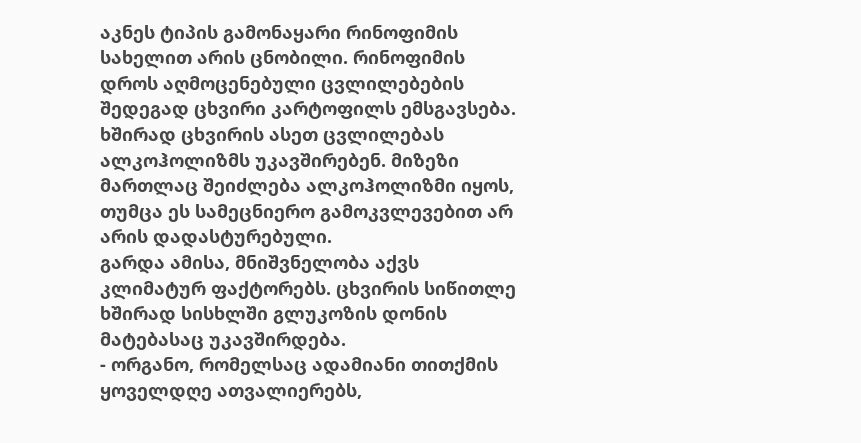აკნეს ტიპის გამონაყარი რინოფიმის სახელით არის ცნობილი. რინოფიმის დროს აღმოცენებული ცვლილებების შედეგად ცხვირი კარტოფილს ემსგავსება. ხშირად ცხვირის ასეთ ცვლილებას ალკოჰოლიზმს უკავშირებენ. მიზეზი მართლაც შეიძლება ალკოჰოლიზმი იყოს, თუმცა ეს სამეცნიერო გამოკვლევებით არ არის დადასტურებული.
გარდა ამისა, მნიშვნელობა აქვს კლიმატურ ფაქტორებს. ცხვირის სიწითლე ხშირად სისხლში გლუკოზის დონის მატებასაც უკავშირდება.
- ორგანო, რომელსაც ადამიანი თითქმის ყოველდღე ათვალიერებს,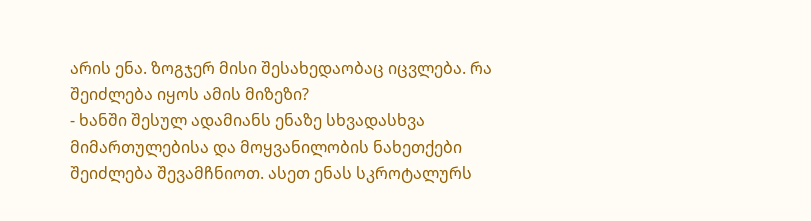არის ენა. ზოგჯერ მისი შესახედაობაც იცვლება. რა შეიძლება იყოს ამის მიზეზი?
- ხანში შესულ ადამიანს ენაზე სხვადასხვა მიმართულებისა და მოყვანილობის ნახეთქები შეიძლება შევამჩნიოთ. ასეთ ენას სკროტალურს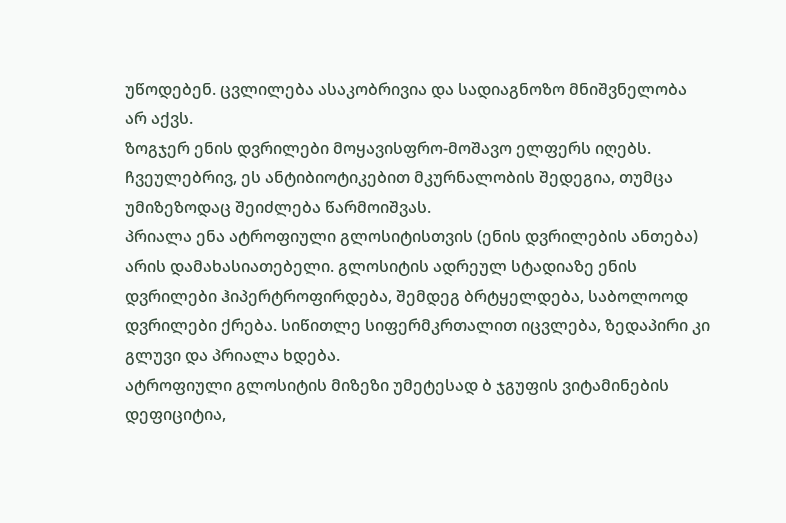უწოდებენ. ცვლილება ასაკობრივია და სადიაგნოზო მნიშვნელობა არ აქვს.
ზოგჯერ ენის დვრილები მოყავისფრო-მოშავო ელფერს იღებს. ჩვეულებრივ, ეს ანტიბიოტიკებით მკურნალობის შედეგია, თუმცა უმიზეზოდაც შეიძლება წარმოიშვას.
პრიალა ენა ატროფიული გლოსიტისთვის (ენის დვრილების ანთება) არის დამახასიათებელი. გლოსიტის ადრეულ სტადიაზე ენის დვრილები ჰიპერტროფირდება, შემდეგ ბრტყელდება, საბოლოოდ დვრილები ქრება. სიწითლე სიფერმკრთალით იცვლება, ზედაპირი კი გლუვი და პრიალა ხდება.
ატროფიული გლოსიტის მიზეზი უმეტესად ბ ჯგუფის ვიტამინების დეფიციტია,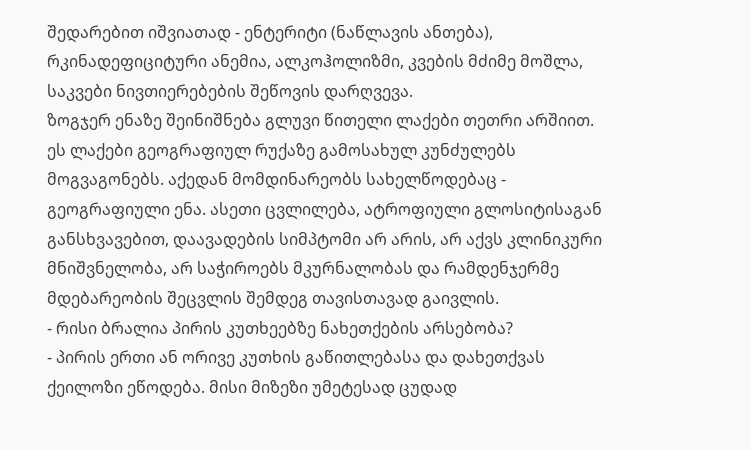შედარებით იშვიათად - ენტერიტი (ნაწლავის ანთება), რკინადეფიციტური ანემია, ალკოჰოლიზმი, კვების მძიმე მოშლა, საკვები ნივთიერებების შეწოვის დარღვევა.
ზოგჯერ ენაზე შეინიშნება გლუვი წითელი ლაქები თეთრი არშიით. ეს ლაქები გეოგრაფიულ რუქაზე გამოსახულ კუნძულებს მოგვაგონებს. აქედან მომდინარეობს სახელწოდებაც - გეოგრაფიული ენა. ასეთი ცვლილება, ატროფიული გლოსიტისაგან განსხვავებით, დაავადების სიმპტომი არ არის, არ აქვს კლინიკური მნიშვნელობა, არ საჭიროებს მკურნალობას და რამდენჯერმე მდებარეობის შეცვლის შემდეგ თავისთავად გაივლის.
- რისი ბრალია პირის კუთხეებზე ნახეთქების არსებობა?
- პირის ერთი ან ორივე კუთხის გაწითლებასა და დახეთქვას ქეილოზი ეწოდება. მისი მიზეზი უმეტესად ცუდად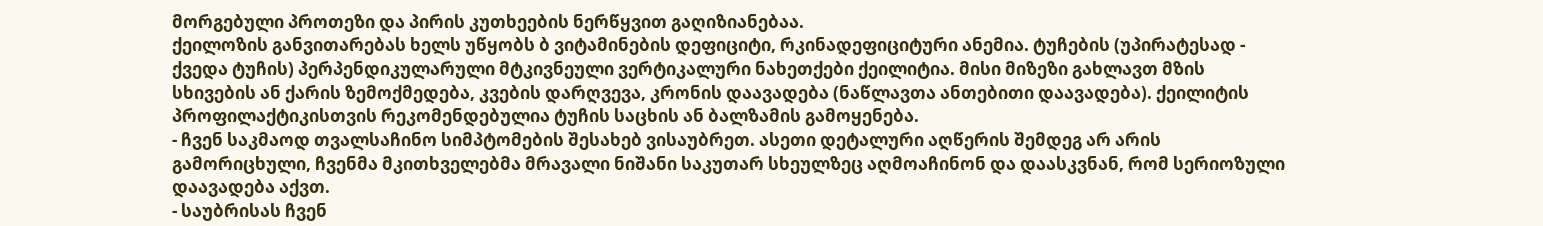მორგებული პროთეზი და პირის კუთხეების ნერწყვით გაღიზიანებაა.
ქეილოზის განვითარებას ხელს უწყობს ბ ვიტამინების დეფიციტი, რკინადეფიციტური ანემია. ტუჩების (უპირატესად - ქვედა ტუჩის) პერპენდიკულარული მტკივნეული ვერტიკალური ნახეთქები ქეილიტია. მისი მიზეზი გახლავთ მზის სხივების ან ქარის ზემოქმედება, კვების დარღვევა, კრონის დაავადება (ნაწლავთა ანთებითი დაავადება). ქეილიტის პროფილაქტიკისთვის რეკომენდებულია ტუჩის საცხის ან ბალზამის გამოყენება.
- ჩვენ საკმაოდ თვალსაჩინო სიმპტომების შესახებ ვისაუბრეთ. ასეთი დეტალური აღწერის შემდეგ არ არის გამორიცხული, ჩვენმა მკითხველებმა მრავალი ნიშანი საკუთარ სხეულზეც აღმოაჩინონ და დაასკვნან, რომ სერიოზული დაავადება აქვთ.
- საუბრისას ჩვენ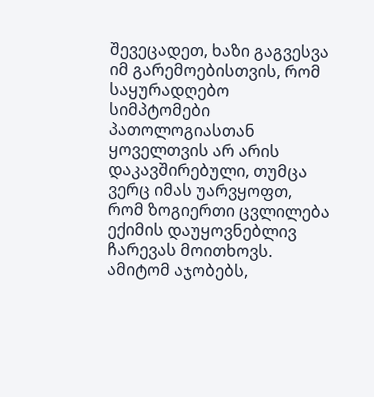შევეცადეთ, ხაზი გაგვესვა იმ გარემოებისთვის, რომ საყურადღებო სიმპტომები პათოლოგიასთან ყოველთვის არ არის დაკავშირებული, თუმცა ვერც იმას უარვყოფთ, რომ ზოგიერთი ცვლილება ექიმის დაუყოვნებლივ ჩარევას მოითხოვს. ამიტომ აჯობებს,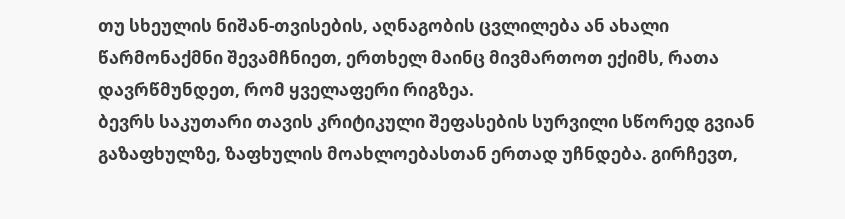თუ სხეულის ნიშან-თვისების, აღნაგობის ცვლილება ან ახალი წარმონაქმნი შევამჩნიეთ, ერთხელ მაინც მივმართოთ ექიმს, რათა დავრწმუნდეთ, რომ ყველაფერი რიგზეა.
ბევრს საკუთარი თავის კრიტიკული შეფასების სურვილი სწორედ გვიან გაზაფხულზე, ზაფხულის მოახლოებასთან ერთად უჩნდება. გირჩევთ,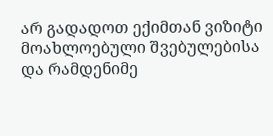არ გადადოთ ექიმთან ვიზიტი მოახლოებული შვებულებისა და რამდენიმე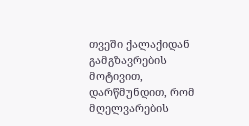თვეში ქალაქიდან გამგზავრების მოტივით, დარწმუნდით, რომ მღელვარების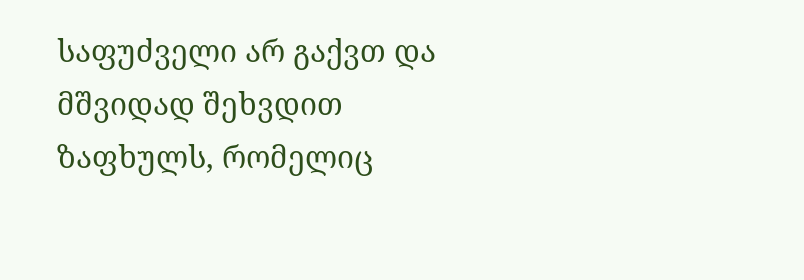საფუძველი არ გაქვთ და მშვიდად შეხვდით ზაფხულს, რომელიც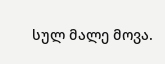სულ მალე მოვა.